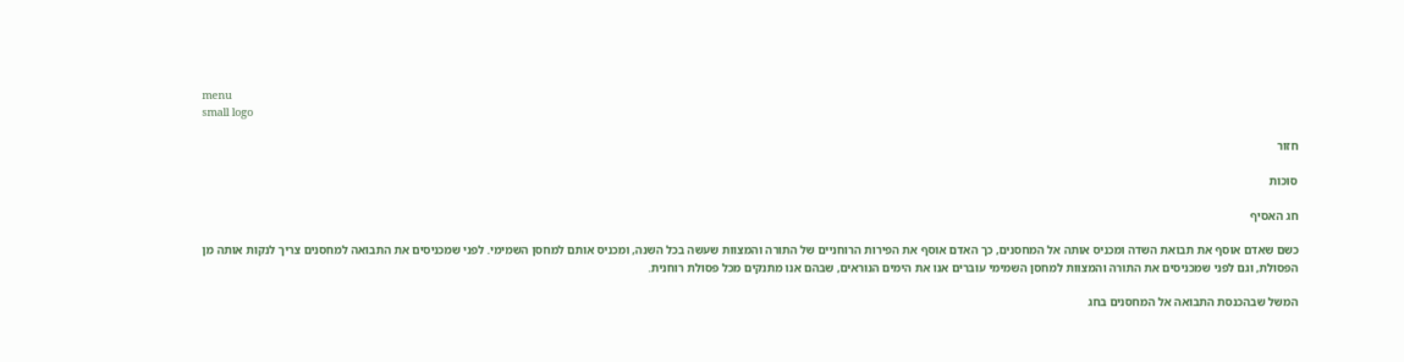menu
small logo

חזור

סוכות

חג האסיף

כשם שאדם אוסף את תבואת השדה ומכניס אותה אל המחסנים, כך האדם אוסף את הפירות הרוחניים של התורה והמצוות שעשה בכל השנה, ומכניס אותם למחסן השמימי. לפני שמכניסים את התבואה למחסנים צריך לנקות אותה מן הפסולת, וגם לפני שמכניסים את התורה והמצוות למחסן השמימי עוברים אנו את הימים הנוראים, שבהם אנו מתנקים מכל פסולת רוחנית.

המשל שבהכנסת התבואה אל המחסנים בחג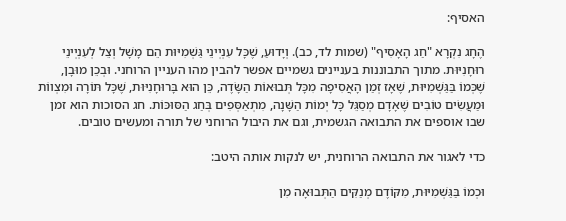האסיף:

הֶחָג נִקְרָא "חַג הָאָסִיף" (שמות לד, כב). וְיָדוּעַ, שֶׁכָּל עִנְיְינֵי גַּשְׁמִיּוּת הֵם מָשָׁל וְצֵל לְעִנְיְינֵי רוּחָנִיּוּת. מתוך התבוננות בעניינים גשמיים אפשר להבין מהו העניין הרוחני. וּבְכֵן מוּבָן, שֶׁכְּמוֹ בַּגַּשְׁמִיּוּת, שֶׁאָז זְמַן הָאֲסִיפָה מִכָּל תְּבוּאוֹת הַשָּׂדֶה, כֵּן הוּא בָּרוּחָנִיּוּת, שֶׁכָּל תּוֹרָה וּמִצְווֹת וּמַעֲשִׂים טוֹבִים שֶׁאָדָם מְסַגֵּל כָּל יְמוֹת הַשָּׁנָה, מִתְאַסְּפִים בְּחַג הַסּוּכּוֹת. חג הסוכות הוא זמן שבו אוספים את התבואה הגשמית, וגם את היבול הרוחני של תורה ומעשים טובים.

כדי לאגור את התבואה הרוחנית, יש לנקות אותה היטב:

וּכְמוֹ בַּגַּשְׁמִיּוּת, מִקּוֹדֶם מְנַקִּים הַתְּבוּאָה מִן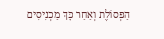הַפְּסוֹלֶת וְאַחַר כָּךְ מַכְנִיסִים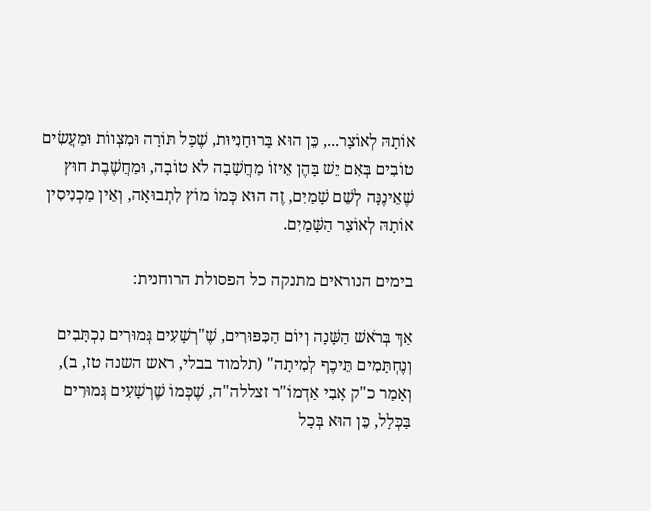אוֹתָהּ לְאוֹצָר..., כֵּן הוּא בָּרוּחָנִיּוּת, שֶׁכָּל תּוֹרָה וּמִצְווֹת וּמַעֲשִׂים טוֹבִים בְּאִם יֵשׁ בָּהֶן אֵיזוֹ מַחֲשָׁבָה לֹא טוֹבָה, וּמַחֲשֶׁבֶת חוּץ שֶׁאֵינֶנָּה לְשֵׁם שָׁמַיִם, זֶה הוּא כְּמוֹ מוֹץ לִתְבוּאָה, וְאֵין מַכְנִיסִין אוֹתָהּ לְאוֹצַר הַשָּׁמַיִם.

בימים הנוראים מתנקה כל הפסולת הרוחנית:

אַךְ בְּרֹאשׁ הַשָּׁנָה וְיוֹם הַכִּפּוּרִים, שֶׁ"רְשָׁעִים גְּמוּרִים נִכְתָּבִים וְנֶחְתָּמִים תֵּיכֶף לְמִיתָה" (תלמוד בבלי, ראש השנה טז, ב), וְאָמַר כ"ק אָבִי אַדְמוֹ"ר זצללה"ה, שֶׁכְּמוֹ שֶׁרְשָׁעִים גְּמוּרִים בַּכְּלָל, כֵּן הוּא בְּכָל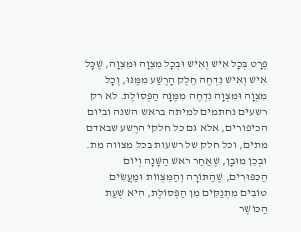פְּרָט בְּכָל אִישׁ וְאִישׁ וּבְכָל מִצְוָה וּמִצְוָה, שֶׁכָּל אִישׁ וְאִישׁ נִדְחֶה חֵלֶק הָרֶשַׁע מִמֶּנּוּ, וְכָל מִצְוָה וּמִצְוָה נִדְחֶה מִמֶּנָּה הַפְּסוֹלֶת. לא רק רשעים נחתמים למיתה בראש השנה וביום הכיפורים, אלא גם כל חלקי הרֶשע שבאדם מתים, וכל חלק של רשעות בכל מצווה מת. וּבְכֵן מוּבָן, שֶׁאַחַר רֹאשׁ הַשָּׁנָה וְיוֹם הַכִּפּוּרִים, שֶׁהַתּוֹרָה וְהַמִּצְווֹת וּמַעֲשִׂים טוֹבִים מִתְנַקִּים מִן הַפְּסוֹלֶת, הִיא שְׁעַת הַכּוֹשֶׁר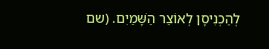לְהַכְנִיסָן לְאוֹצַר הַשָּׁמַיִם. (שם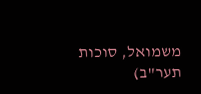משמואל, סוכות תער"ב)